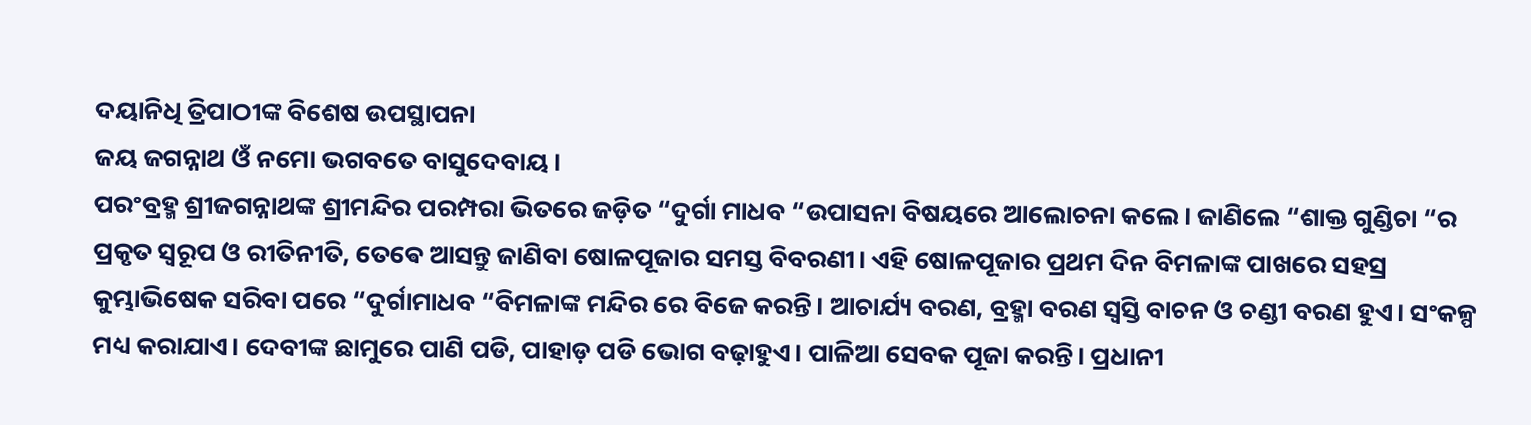ଦୟାନିଧି ତ୍ରିପାଠୀଙ୍କ ବିଶେଷ ଉପସ୍ଥାପନା
ଜୟ ଜଗନ୍ନାଥ ଓଁ ନମୋ ଭଗବତେ ବାସୁଦେବାୟ।
ପରଂବ୍ରହ୍ମ ଶ୍ରୀଜଗନ୍ନାଥଙ୍କ ଶ୍ରୀମନ୍ଦିର ପରମ୍ପରା ଭିତରେ ଜଡ଼ିତ “ଦୁର୍ଗା ମାଧବ “ଉପାସନା ବିଷୟରେ ଆଲୋଚନା କଲେ। ଜାଣିଲେ “ଶାକ୍ତ ଗୁଣ୍ଡିଚା “ର ପ୍ରକୃତ ସ୍ୱରୂପ ଓ ରୀତିନୀତି, ତେଵେ ଆସନ୍ତୁ ଜାଣିବା ଷୋଳପୂଜାର ସମସ୍ତ ବିବରଣୀ। ଏହି ଷୋଳପୂଜାର ପ୍ରଥମ ଦିନ ବିମଳାଙ୍କ ପାଖରେ ସହସ୍ର କୁମ୍ଭାଭିଷେକ ସରିବା ପରେ “ଦୁର୍ଗାମାଧବ “ବିମଳାଙ୍କ ମନ୍ଦିର ରେ ବିଜେ କରନ୍ତି। ଆଚାର୍ଯ୍ୟ ବରଣ, ବ୍ରହ୍ମା ବରଣ ସ୍ବସ୍ତି ବାଚନ ଓ ଚଣ୍ଡୀ ବରଣ ହୁଏ। ସଂକଳ୍ପ ମଧ୍ୟ କରାଯାଏ। ଦେବୀଙ୍କ ଛାମୁରେ ପାଣି ପଡି, ପାହାଡ଼ ପଡି ଭୋଗ ବଢ଼ାହୁଏ। ପାଳିଆ ସେବକ ପୂଜା କରନ୍ତି। ପ୍ରଧାନୀ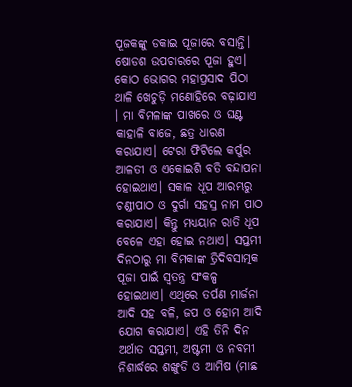ପୂଜକଙ୍କୁ ଡକାଇ ପୂଜାରେ ବସାନ୍ତି। ଷୋଡଶ ଉପଚାରରେ ପୂଜା ହୁଏ। କୋଠ ଭୋଗର ମହାପ୍ରସାଦ ପିଠା ଥାଳି ଖେଚୁଡ଼ି ମଣୋହିରେ ବଢ଼ାଯାଏ । ମା ବିମଳାଙ୍କ ପାଖରେ ଓ ଘଣ୍ଟ କାହାଳି ବାଜେ, ଛତ୍ର ଧାରଣ କରାଯାଏ। ଟେରା ଫିଟିଲେ କର୍ପୁର ଆଳତୀ ଓ ଏକୋଇଶି ବତି ବନ୍ଦାପନା ହୋଇଥାଏ। ସକାଳ ଧୂପ ଆରମ୍ଭରୁ ଚଣ୍ଡୀପାଠ ଓ ଦୁର୍ଗା ସହସ୍ର ନାମ ପାଠ କରାଯାଏ। କିନ୍ତୁ ମଧ୍ୟୟାନ ରାତି ଧୂପ ବେଳେ ଏହା ହୋଇ ନଥାଏ। ସପ୍ତମୀ ଦିନଠାରୁ ମା ବିମକାଙ୍କ ତ୍ରିଦିବସାତ୍ମକ ପୂଜା ପାଇଁ ସ୍ୱତନ୍ତ୍ର ସଂକଳ୍ପ ହୋଇଥାଏ। ଏଥିରେ ତର୍ପଣ ମାର୍ଜନା ଆଦି ସହ ବଳି, ଜପ ଓ ହୋମ ଆଦି ଯୋଗ କରାଯାଏ। ଏହି ତିନି ଦିନ ଅର୍ଥାତ ସପ୍ତମୀ, ଅଷ୍ଟମୀ ଓ ନବମୀ ନିଶାର୍ଦ୍ଧରେ ଶଙ୍ଖୁଡି ଓ ଆମିଷ (ମାଛ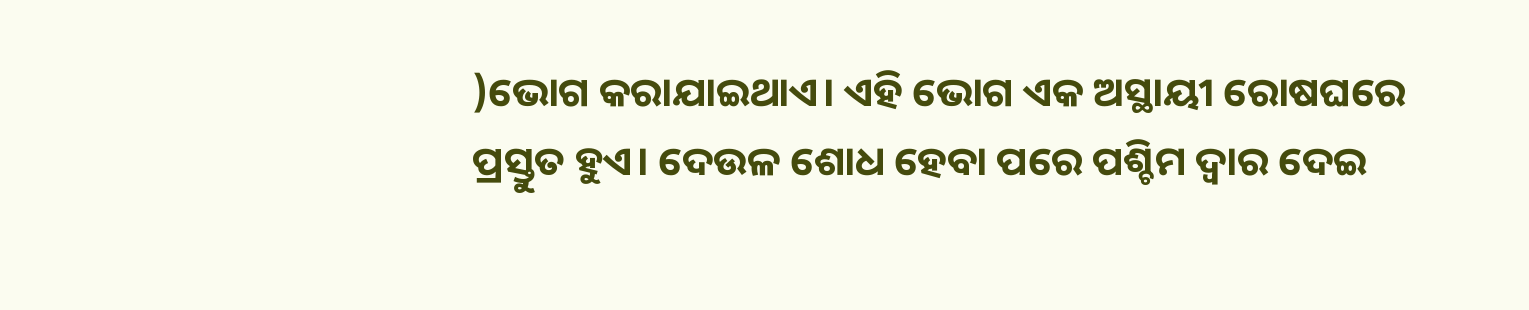)ଭୋଗ କରାଯାଇଥାଏ। ଏହି ଭୋଗ ଏକ ଅସ୍ଥାୟୀ ରୋଷଘରେ ପ୍ରସ୍ତୁତ ହୁଏ। ଦେଉଳ ଶୋଧ ହେବା ପରେ ପଶ୍ଚିମ ଦ୍ୱାର ଦେଇ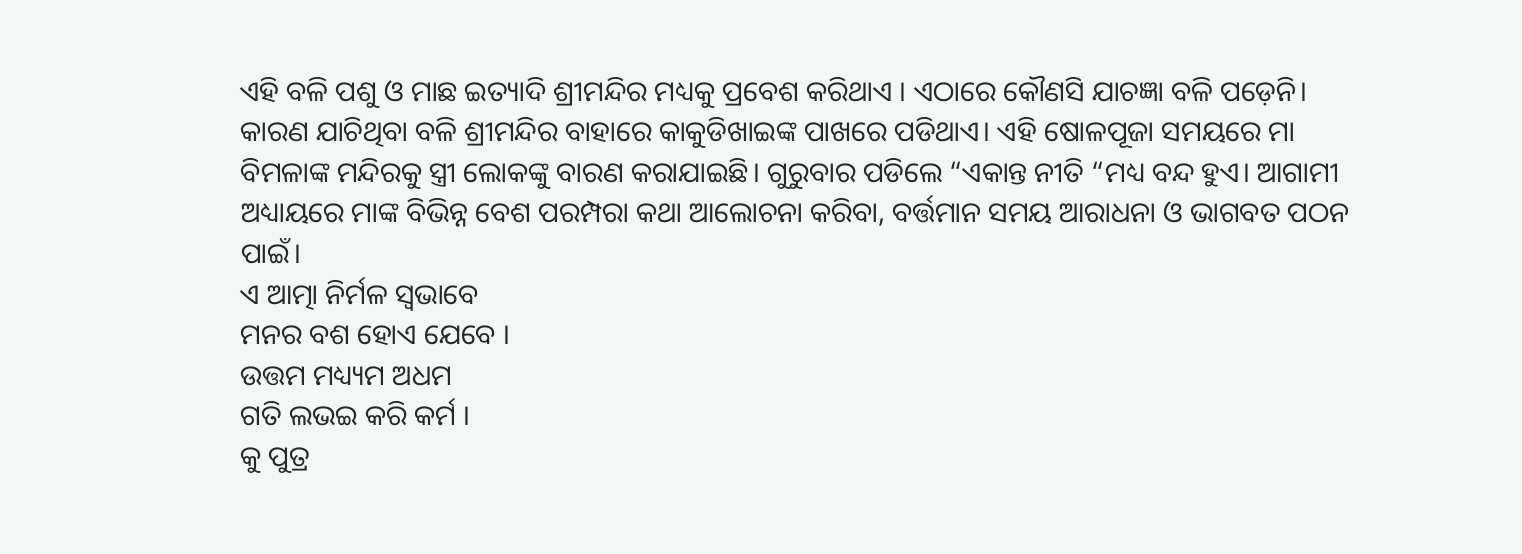ଏହି ବଳି ପଶୁ ଓ ମାଛ ଇତ୍ୟାଦି ଶ୍ରୀମନ୍ଦିର ମଧ୍ୟକୁ ପ୍ରବେଶ କରିଥାଏ । ଏଠାରେ କୌଣସି ଯାଚଜ୍ଞା ବଳି ପଡ଼େନି। କାରଣ ଯାଚିଥିବା ବଳି ଶ୍ରୀମନ୍ଦିର ବାହାରେ କାକୁଡିଖାଇଙ୍କ ପାଖରେ ପଡିଥାଏ। ଏହି ଷୋଳପୂଜା ସମୟରେ ମା ବିମଳାଙ୍କ ମନ୍ଦିରକୁ ସ୍ତ୍ରୀ ଲୋକଙ୍କୁ ବାରଣ କରାଯାଇଛି। ଗୁରୁବାର ପଡିଲେ “ଏକାନ୍ତ ନୀତି “ମଧ୍ୟ ବନ୍ଦ ହୁଏ। ଆଗାମୀ ଅଧ୍ୟାୟରେ ମାଙ୍କ ବିଭିନ୍ନ ବେଶ ପରମ୍ପରା କଥା ଆଲୋଚନା କରିବା, ବର୍ତ୍ତମାନ ସମୟ ଆରାଧନା ଓ ଭାଗବତ ପଠନ ପାଇଁ।
ଏ ଆତ୍ମା ନିର୍ମଳ ସ୍ଵଭାବେ
ମନର ବଶ ହୋଏ ଯେବେ ।
ଉତ୍ତମ ମଧ୍ୟ୍ୟମ ଅଧମ
ଗତି ଲଭଇ କରି କର୍ମ ।
କୁ ପୁତ୍ର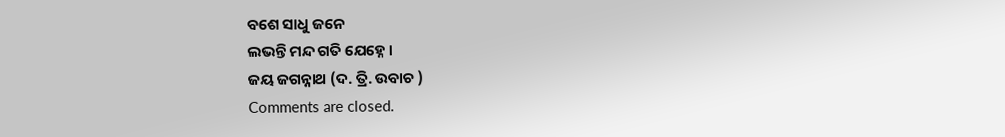ବଶେ ସାଧୁ ଜନେ
ଲଭନ୍ତି ମନ୍ଦ ଗତି ଯେହ୍ନେ ।
ଜୟ ଜଗନ୍ନାଥ (ଦ. ତ୍ରି. ଉବାଚ )
Comments are closed.